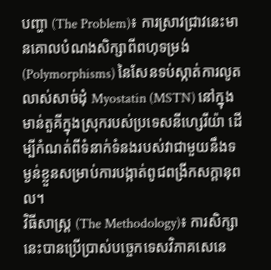បញ្ហា (The Problem)៖ ការស្រាវជ្រាវនេះមានគោលបំណងសិក្សាពីពហុទម្រង់ (Polymorphisms) នៃសែនទប់ស្កាត់ការលូតលាស់សាច់ដុំ Myostatin (MSTN) នៅក្នុងមាន់តួគីក្នុងស្រុករបស់ប្រទេសនីហ្សេរីយ៉ា ដើម្បីកំណត់ពីទំនាក់ទំនងរបស់វាជាមួយនឹងទម្ងន់ខ្លួនសម្រាប់ការបង្កាត់ពូជពង្រីកសក្តានុពល។
វិធីសាស្ត្រ (The Methodology)៖ ការសិក្សានេះបានប្រើប្រាស់បច្ចេកទេសវិភាគសេនេ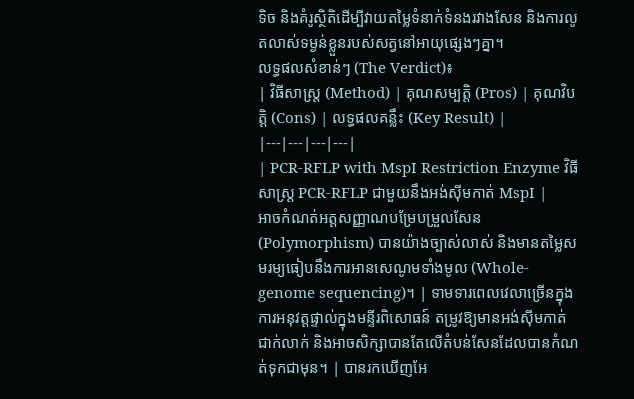ទិច និងគំរូស្ថិតិដើម្បីវាយតម្លៃទំនាក់ទំនងរវាងសែន និងការលូតលាស់ទម្ងន់ខ្លួនរបស់សត្វនៅអាយុផ្សេងៗគ្នា។
លទ្ធផលសំខាន់ៗ (The Verdict)៖
| វិធីសាស្ត្រ (Method) | គុណសម្បត្តិ (Pros) | គុណវិបត្តិ (Cons) | លទ្ធផលគន្លឹះ (Key Result) |
|---|---|---|---|
| PCR-RFLP with MspI Restriction Enzyme វិធីសាស្ត្រ PCR-RFLP ជាមួយនឹងអង់ស៊ីមកាត់ MspI |
អាចកំណត់អត្តសញ្ញាណបម្រែបម្រួលសែន (Polymorphism) បានយ៉ាងច្បាស់លាស់ និងមានតម្លៃសមរម្យធៀបនឹងការអានសេណូមទាំងមូល (Whole-genome sequencing)។ | ទាមទារពេលវេលាច្រើនក្នុងការអនុវត្តផ្ទាល់ក្នុងមន្ទីរពិសោធន៍ តម្រូវឱ្យមានអង់ស៊ីមកាត់ជាក់លាក់ និងអាចសិក្សាបានតែលើតំបន់សែនដែលបានកំណត់ទុកជាមុន។ | បានរកឃើញអែ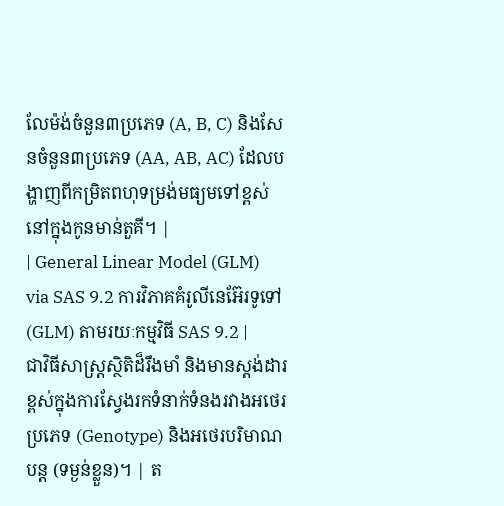លែម៉ង់ចំនួន៣ប្រភេទ (A, B, C) និងសែនចំនួន៣ប្រភេទ (AA, AB, AC) ដែលបង្ហាញពីកម្រិតពហុទម្រង់មធ្យមទៅខ្ពស់នៅក្នុងកូនមាន់តួគី។ |
| General Linear Model (GLM) via SAS 9.2 ការវិភាគគំរូលីនេអ៊ែរទូទៅ (GLM) តាមរយៈកម្មវិធី SAS 9.2 |
ជាវិធីសាស្ត្រស្ថិតិដ៏រឹងមាំ និងមានស្តង់ដារខ្ពស់ក្នុងការស្វែងរកទំនាក់ទំនងរវាងអថេរប្រភេទ (Genotype) និងអថេរបរិមាណបន្ត (ទម្ងន់ខ្លួន)។ | ត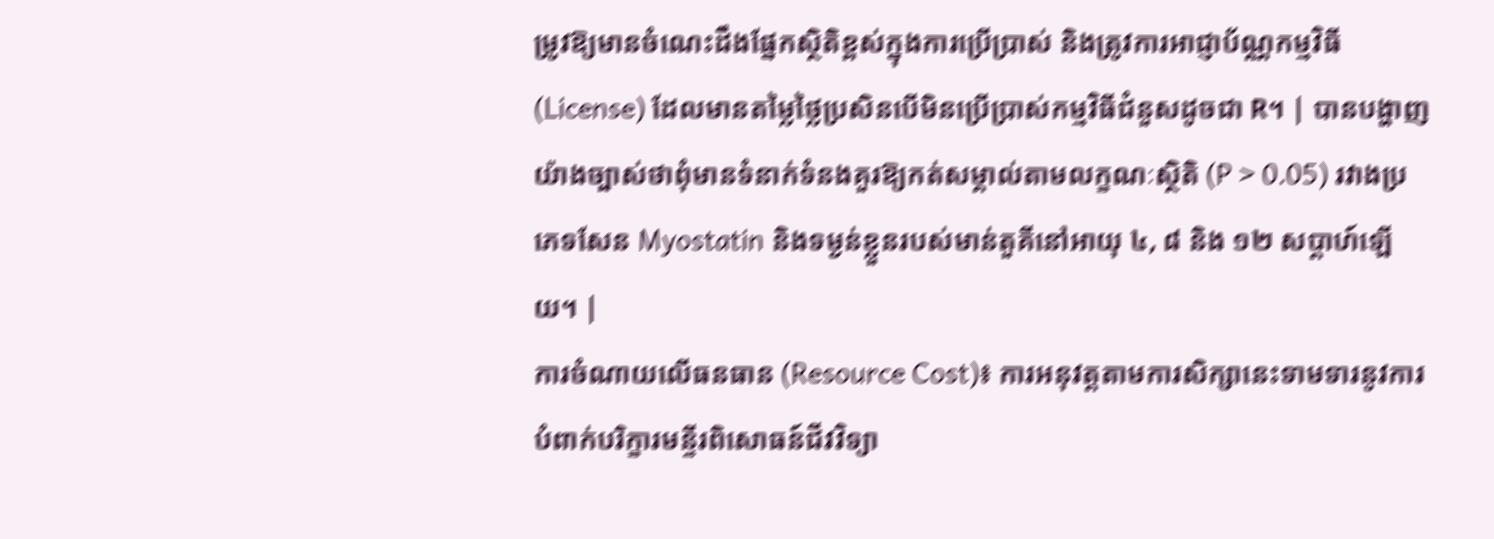ម្រូវឱ្យមានចំណេះដឹងផ្នែកស្ថិតិខ្ពស់ក្នុងការប្រើប្រាស់ និងត្រូវការអាជ្ញាប័ណ្ណកម្មវិធី (License) ដែលមានតម្លៃថ្លៃប្រសិនបើមិនប្រើប្រាស់កម្មវិធីជំនួសដូចជា R។ | បានបង្ហាញយ៉ាងច្បាស់ថាពុំមានទំនាក់ទំនងគួរឱ្យកត់សម្គាល់តាមលក្ខណៈស្ថិតិ (P > 0.05) រវាងប្រភេទសែន Myostatin និងទម្ងន់ខ្លួនរបស់មាន់តួគីនៅអាយុ ៤, ៨ និង ១២ សប្តាហ៍ឡើយ។ |
ការចំណាយលើធនធាន (Resource Cost)៖ ការអនុវត្តតាមការសិក្សានេះទាមទារនូវការបំពាក់បរិក្ខារមន្ទីរពិសោធន៍ជីវវិទ្យា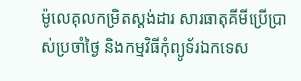ម៉ូលេគុលកម្រិតស្តង់ដារ សារធាតុគីមីប្រើប្រាស់ប្រចាំថ្ងៃ និងកម្មវិធីកុំព្យូទ័រឯកទេស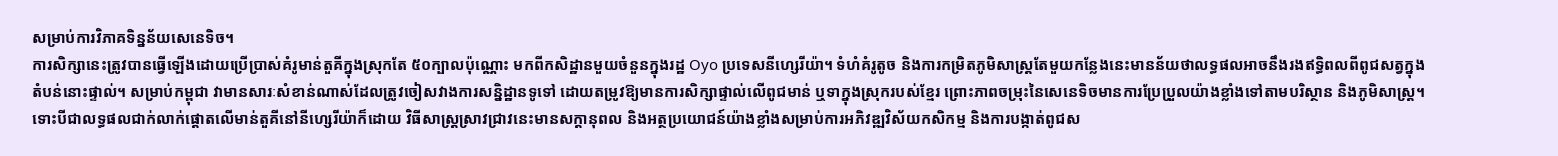សម្រាប់ការវិភាគទិន្នន័យសេនេទិច។
ការសិក្សានេះត្រូវបានធ្វើឡើងដោយប្រើប្រាស់គំរូមាន់តួគីក្នុងស្រុកតែ ៥០ក្បាលប៉ុណ្ណោះ មកពីកសិដ្ឋានមួយចំនួនក្នុងរដ្ឋ Oyo ប្រទេសនីហ្សេរីយ៉ា។ ទំហំគំរូតូច និងការកម្រិតភូមិសាស្ត្រតែមួយកន្លែងនេះមានន័យថាលទ្ធផលអាចនឹងរងឥទ្ធិពលពីពូជសត្វក្នុងតំបន់នោះផ្ទាល់។ សម្រាប់កម្ពុជា វាមានសារៈសំខាន់ណាស់ដែលត្រូវចៀសវាងការសន្និដ្ឋានទូទៅ ដោយតម្រូវឱ្យមានការសិក្សាផ្ទាល់លើពូជមាន់ ឬទាក្នុងស្រុករបស់ខ្មែរ ព្រោះភាពចម្រុះនៃសេនេទិចមានការប្រែប្រួលយ៉ាងខ្លាំងទៅតាមបរិស្ថាន និងភូមិសាស្ត្រ។
ទោះបីជាលទ្ធផលជាក់លាក់ផ្តោតលើមាន់តួគីនៅនីហ្សេរីយ៉ាក៏ដោយ វិធីសាស្ត្រស្រាវជ្រាវនេះមានសក្តានុពល និងអត្ថប្រយោជន៍យ៉ាងខ្លាំងសម្រាប់ការអភិវឌ្ឍវិស័យកសិកម្ម និងការបង្កាត់ពូជស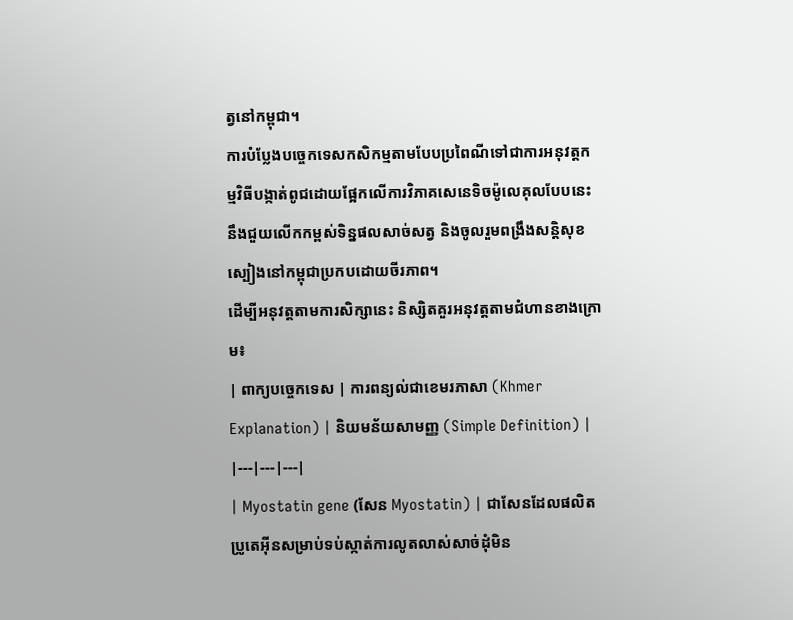ត្វនៅកម្ពុជា។
ការបំប្លែងបច្ចេកទេសកសិកម្មតាមបែបប្រពៃណីទៅជាការអនុវត្តកម្មវិធីបង្កាត់ពូជដោយផ្អែកលើការវិភាគសេនេទិចម៉ូលេគុលបែបនេះ នឹងជួយលើកកម្ពស់ទិន្នផលសាច់សត្វ និងចូលរួមពង្រឹងសន្តិសុខស្បៀងនៅកម្ពុជាប្រកបដោយចីរភាព។
ដើម្បីអនុវត្តតាមការសិក្សានេះ និស្សិតគួរអនុវត្តតាមជំហានខាងក្រោម៖
| ពាក្យបច្ចេកទេស | ការពន្យល់ជាខេមរភាសា (Khmer Explanation) | និយមន័យសាមញ្ញ (Simple Definition) |
|---|---|---|
| Myostatin gene (សែន Myostatin) | ជាសែនដែលផលិតប្រូតេអ៊ីនសម្រាប់ទប់ស្កាត់ការលូតលាស់សាច់ដុំមិន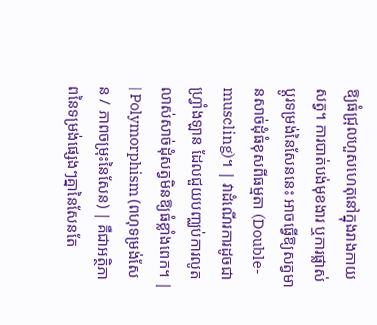ឱ្យធំជ្រុលហួសហេតុនៅក្នុងរាងកាយសត្វ។ ការបាត់បង់មុខងារ ឬការផ្លាស់ប្តូរទម្រង់នៃសែននេះ អាចធ្វើឱ្យសត្វមានសាច់ដុំធំខុសពីធម្មតា (Double-muscling)។ | វាដំណើរការដូចជាហ្វ្រាំងឡាន ដែលជួយបញ្ឈប់ការលូតលាស់សាច់ដុំសត្វមិនឱ្យធំខ្លាំងពេក។ |
| Polymorphism (ពហុទម្រង់សែន / ភាពចម្រុះនៃសែន) | គឺជាអត្ថិភាពនៃទម្រង់ផ្សេងៗគ្នានៃសែនតែ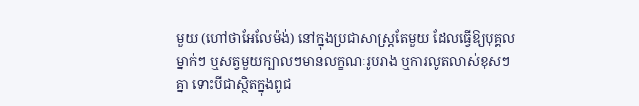មួយ (ហៅថាអែលែម៉ង់) នៅក្នុងប្រជាសាស្ត្រតែមួយ ដែលធ្វើឱ្យបុគ្គលម្នាក់ៗ ឬសត្វមួយក្បាលៗមានលក្ខណៈរូបរាង ឬការលូតលាស់ខុសៗគ្នា ទោះបីជាស្ថិតក្នុងពូជ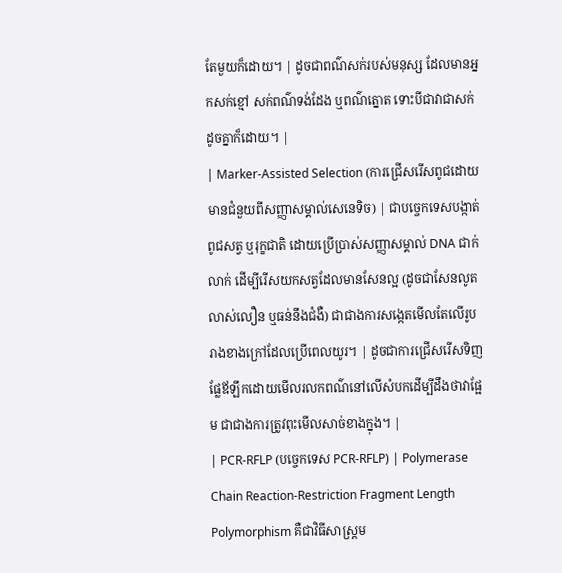តែមួយក៏ដោយ។ | ដូចជាពណ៌សក់របស់មនុស្ស ដែលមានអ្នកសក់ខ្មៅ សក់ពណ៌ទង់ដែង ឬពណ៌ត្នោត ទោះបីជាវាជាសក់ដូចគ្នាក៏ដោយ។ |
| Marker-Assisted Selection (ការជ្រើសរើសពូជដោយមានជំនួយពីសញ្ញាសម្គាល់សេនេទិច) | ជាបច្ចេកទេសបង្កាត់ពូជសត្វ ឬរុក្ខជាតិ ដោយប្រើប្រាស់សញ្ញាសម្គាល់ DNA ជាក់លាក់ ដើម្បីរើសយកសត្វដែលមានសែនល្អ (ដូចជាសែនលូតលាស់លឿន ឬធន់នឹងជំងឺ) ជាជាងការសង្កេតមើលតែលើរូបរាងខាងក្រៅដែលប្រើពេលយូរ។ | ដូចជាការជ្រើសរើសទិញផ្លែឪឡឹកដោយមើលរលកពណ៌នៅលើសំបកដើម្បីដឹងថាវាផ្អែម ជាជាងការត្រូវពុះមើលសាច់ខាងក្នុង។ |
| PCR-RFLP (បច្ចេកទេស PCR-RFLP) | Polymerase Chain Reaction-Restriction Fragment Length Polymorphism គឺជាវិធីសាស្ត្រម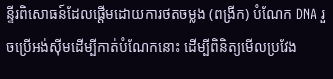ន្ទីរពិសោធន៍ដែលផ្តើមដោយការថតចម្លង (ពង្រីក) បំណែក DNA រួចប្រើអង់ស៊ីមដើម្បីកាត់បំណែកនោះ ដើម្បីពិនិត្យមើលប្រវែង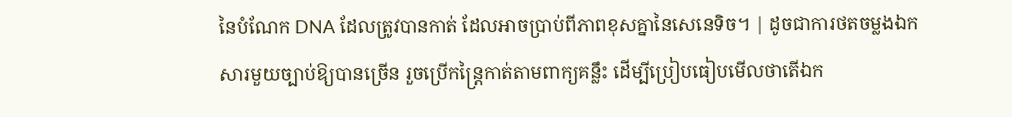នៃបំណែក DNA ដែលត្រូវបានកាត់ ដែលអាចប្រាប់ពីភាពខុសគ្នានៃសេនេទិច។ | ដូចជាការថតចម្លងឯកសារមួយច្បាប់ឱ្យបានច្រើន រួចប្រើកន្ត្រៃកាត់តាមពាក្យគន្លឹះ ដើម្បីប្រៀបធៀបមើលថាតើឯក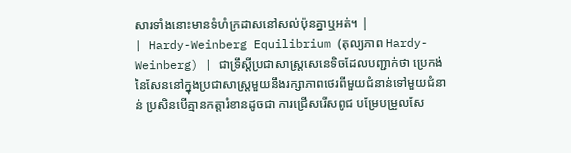សារទាំងនោះមានទំហំក្រដាសនៅសល់ប៉ុនគ្នាឬអត់។ |
| Hardy-Weinberg Equilibrium (តុល្យភាព Hardy-Weinberg) | ជាទ្រឹស្តីប្រជាសាស្ត្រសេនេទិចដែលបញ្ជាក់ថា ប្រេកង់នៃសែននៅក្នុងប្រជាសាស្ត្រមួយនឹងរក្សាភាពថេរពីមួយជំនាន់ទៅមួយជំនាន់ ប្រសិនបើគ្មានកត្តារំខានដូចជា ការជ្រើសរើសពូជ បម្រែបម្រួលសែ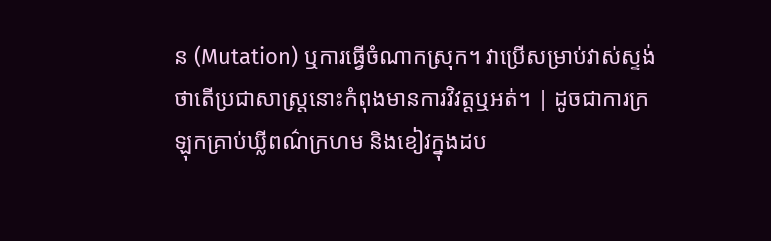ន (Mutation) ឬការធ្វើចំណាកស្រុក។ វាប្រើសម្រាប់វាស់ស្ទង់ថាតើប្រជាសាស្ត្រនោះកំពុងមានការវិវត្តឬអត់។ | ដូចជាការក្រឡុកគ្រាប់ឃ្លីពណ៌ក្រហម និងខៀវក្នុងដប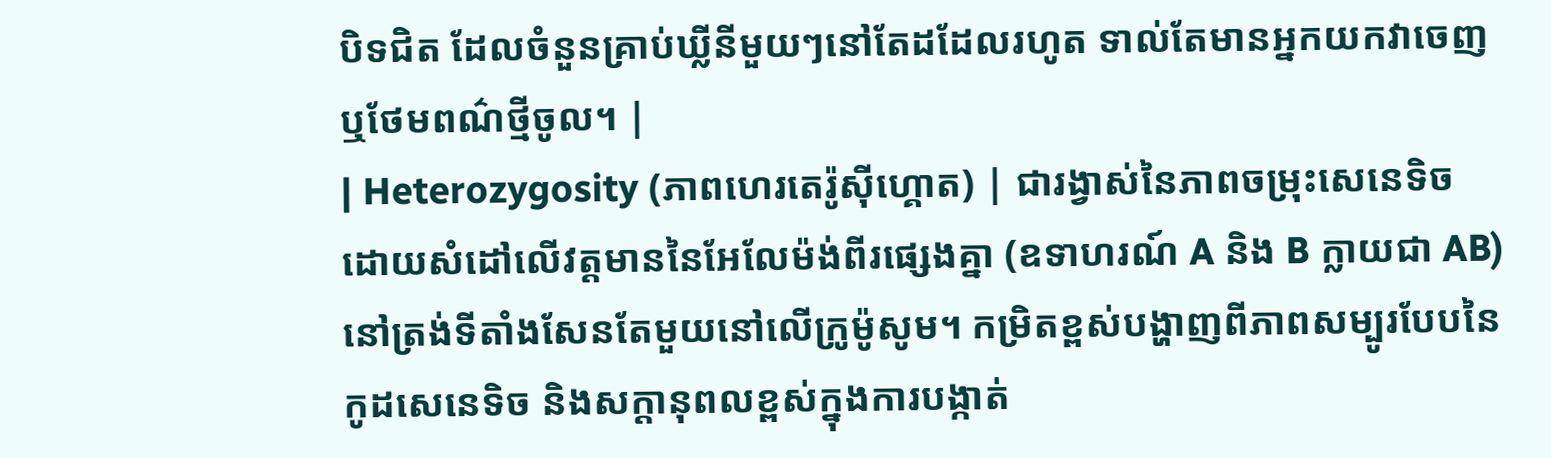បិទជិត ដែលចំនួនគ្រាប់ឃ្លីនីមួយៗនៅតែដដែលរហូត ទាល់តែមានអ្នកយកវាចេញ ឬថែមពណ៌ថ្មីចូល។ |
| Heterozygosity (ភាពហេរតេរ៉ូស៊ីហ្គោត) | ជារង្វាស់នៃភាពចម្រុះសេនេទិច ដោយសំដៅលើវត្តមាននៃអែលែម៉ង់ពីរផ្សេងគ្នា (ឧទាហរណ៍ A និង B ក្លាយជា AB) នៅត្រង់ទីតាំងសែនតែមួយនៅលើក្រូម៉ូសូម។ កម្រិតខ្ពស់បង្ហាញពីភាពសម្បូរបែបនៃកូដសេនេទិច និងសក្តានុពលខ្ពស់ក្នុងការបង្កាត់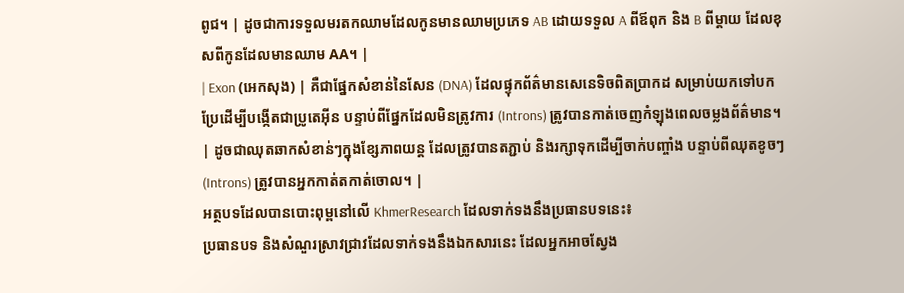ពូជ។ | ដូចជាការទទួលមរតកឈាមដែលកូនមានឈាមប្រភេទ AB ដោយទទួល A ពីឪពុក និង B ពីម្តាយ ដែលខុសពីកូនដែលមានឈាម AA។ |
| Exon (អេកសុង) | គឺជាផ្នែកសំខាន់នៃសែន (DNA) ដែលផ្ទុកព័ត៌មានសេនេទិចពិតប្រាកដ សម្រាប់យកទៅបកប្រែដើម្បីបង្កើតជាប្រូតេអ៊ីន បន្ទាប់ពីផ្នែកដែលមិនត្រូវការ (Introns) ត្រូវបានកាត់ចេញកំឡុងពេលចម្លងព័ត៌មាន។ | ដូចជាឈុតឆាកសំខាន់ៗក្នុងខ្សែភាពយន្ត ដែលត្រូវបានតភ្ជាប់ និងរក្សាទុកដើម្បីចាក់បញ្ចាំង បន្ទាប់ពីឈុតខូចៗ (Introns) ត្រូវបានអ្នកកាត់តកាត់ចោល។ |
អត្ថបទដែលបានបោះពុម្ពនៅលើ KhmerResearch ដែលទាក់ទងនឹងប្រធានបទនេះ៖
ប្រធានបទ និងសំណួរស្រាវជ្រាវដែលទាក់ទងនឹងឯកសារនេះ ដែលអ្នកអាចស្វែង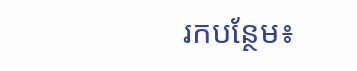រកបន្ថែម៖